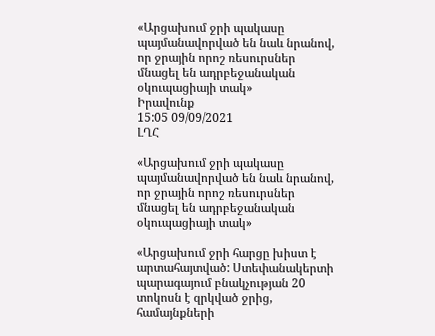«Արցախում ջրի պակասը պայմանավորված են նաև նրանով, որ ջրային որոշ ռեսուրսներ մնացել են ադրբեջանական օկուպացիայի տակ»
Իրավունք
15:05 09/09/2021
ԼՂՀ

«Արցախում ջրի պակասը պայմանավորված են նաև նրանով, որ ջրային որոշ ռեսուրսներ մնացել են ադրբեջանական օկուպացիայի տակ»

«Արցախում ջրի հարցը խիստ է արտահայտված: Ստեփանակերտի պարագայում բնակչության 20 տոկոսն է զրկված ջրից, համայնքների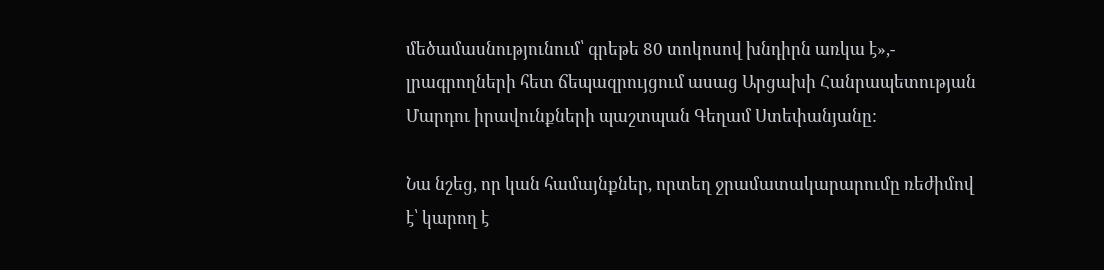մեծամասնությունում՝ գրեթե 80 տոկոսով խնդիրն առկա է»,- լրագրողների հետ ճեպազրույցում ասաց Արցախի Հանրապետության Մարդու իրավունքների պաշտպան Գեղամ Ստեփանյանը:

Նա նշեց, որ կան համայնքներ, որտեղ ջրամատակարարումը ռեժիմով է՝ կարող է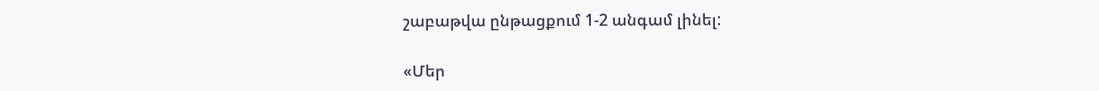շաբաթվա ընթացքում 1-2 անգամ լինել:

«Մեր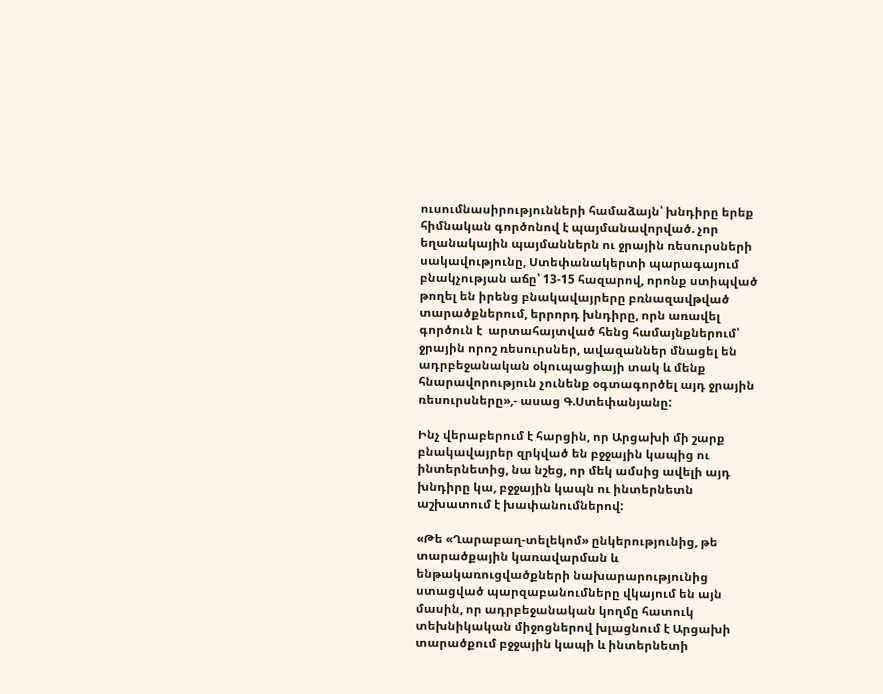ուսումնասիրությունների համաձայն՝ խնդիրը երեք հիմնական գործոնով է պայմանավորված. չոր եղանակային պայմաններն ու ջրային ռեսուրսների սակավությունը, Ստեփանակերտի պարագայում բնակչության աճը՝ 13-15 հազարով, որոնք ստիպված թողել են իրենց բնակավայրերը բռնազավթված տարածքներում, երրորդ խնդիրը, որն առավել գործուն է  արտահայտված հենց համայնքներում՝ ջրային որոշ ռեսուրսներ, ավազաններ մնացել են  ադրբեջանական օկուպացիայի տակ և մենք հնարավորություն չունենք օգտագործել այդ ջրային ռեսուրսները»,- ասաց Գ.Ստեփանյանը:

Ինչ վերաբերում է հարցին, որ Արցախի մի շարք բնակավայրեր զրկված են բջջային կապից ու ինտերնետից, նա նշեց, որ մեկ ամսից ավելի այդ խնդիրը կա, բջջային կապն ու ինտերնետն աշխատում է խափանումներով:

«Թե «Ղարաբաղ-տելեկոմ» ընկերությունից, թե տարածքային կառավարման և  ենթակառուցվածքների նախարարությունից ստացված պարզաբանումները վկայում են այն մասին, որ ադրբեջանական կողմը հատուկ տեխնիկական միջոցներով խլացնում է Արցախի տարածքում բջջային կապի և ինտերնետի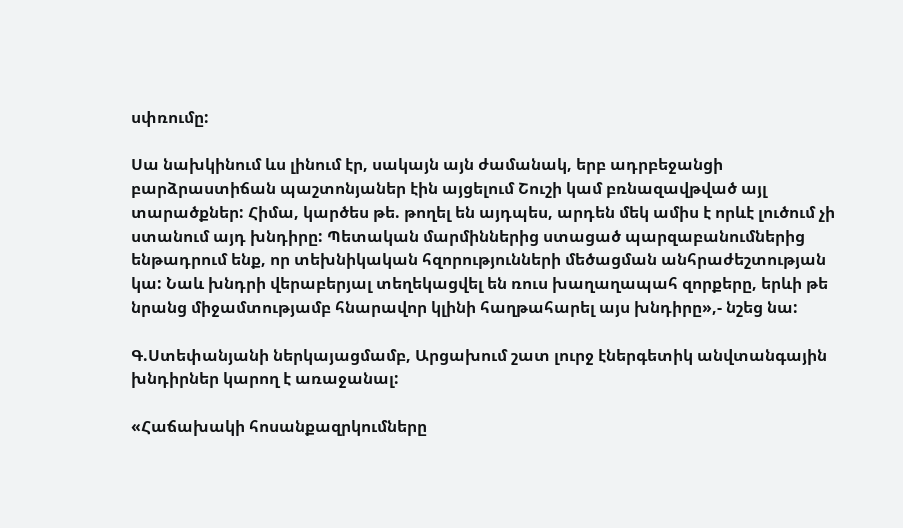սփռումը:

Սա նախկինում ևս լինում էր, սակայն այն ժամանակ, երբ ադրբեջանցի բարձրաստիճան պաշտոնյաներ էին այցելում Շուշի կամ բռնազավթված այլ տարածքներ: Հիմա, կարծես թե. թողել են այդպես, արդեն մեկ ամիս է որևէ լուծում չի ստանում այդ խնդիրը: Պետական մարմիններից ստացած պարզաբանումներից  ենթադրում ենք, որ տեխնիկական հզորությունների մեծացման անհրաժեշտության կա: Նաև խնդրի վերաբերյալ տեղեկացվել են ռուս խաղաղապահ զորքերը, երևի թե նրանց միջամտությամբ հնարավոր կլինի հաղթահարել այս խնդիրը»,- նշեց նա:

Գ.Ստեփանյանի ներկայացմամբ, Արցախում շատ լուրջ էներգետիկ անվտանգային խնդիրներ կարող է առաջանալ:

«Հաճախակի հոսանքազրկումները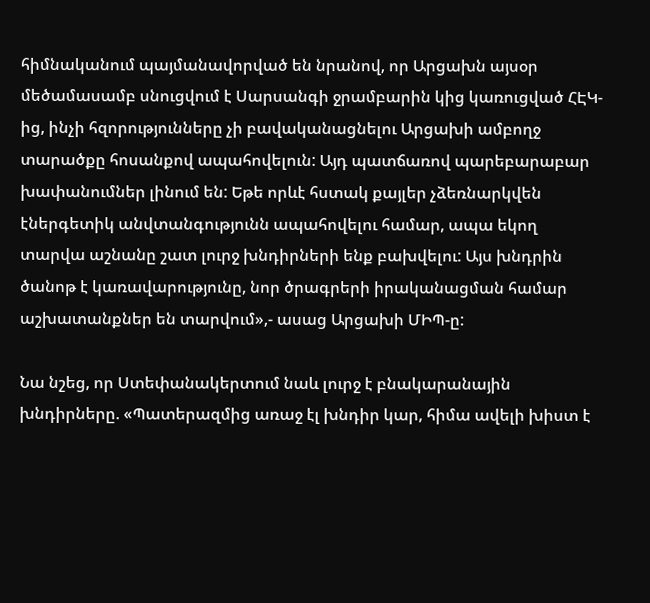հիմնականում պայմանավորված են նրանով, որ Արցախն այսօր մեծամասամբ սնուցվում է Սարսանգի ջրամբարին կից կառուցված ՀԷԿ-ից, ինչի հզորությունները չի բավականացնելու Արցախի ամբողջ տարածքը հոսանքով ապահովելուն: Այդ պատճառով պարեբարաբար խափանումներ լինում են: Եթե որևէ հստակ քայլեր չձեռնարկվեն  էներգետիկ անվտանգությունն ապահովելու համար, ապա եկող տարվա աշնանը շատ լուրջ խնդիրների ենք բախվելու: Այս խնդրին ծանոթ է կառավարությունը, նոր ծրագրերի իրականացման համար աշխատանքներ են տարվում»,- ասաց Արցախի ՄԻՊ-ը:

Նա նշեց, որ Ստեփանակերտում նաև լուրջ է բնակարանային խնդիրները. «Պատերազմից առաջ էլ խնդիր կար, հիմա ավելի խիստ է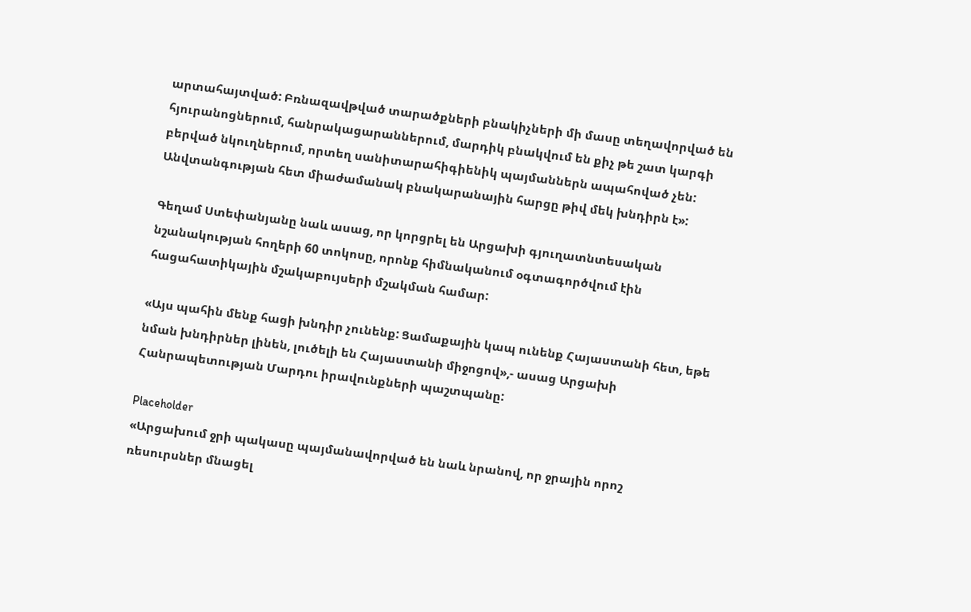արտահայտված: Բռնազավթված տարածքների բնակիչների մի մասը տեղավորված են հյուրանոցներում, հանրակացարաններում, մարդիկ բնակվում են քիչ թե շատ կարգի բերված նկուղներում, որտեղ սանիտարահիգիենիկ պայմաններն ապահոված չեն:  Անվտանգության հետ միաժամանակ բնակարանային հարցը թիվ մեկ խնդիրն է»:

Գեղամ Ստեփանյանը նաև ասաց, որ կորցրել են Արցախի գյուղատնտեսական նշանակության հողերի 60 տոկոսը, որոնք հիմնականում օգտագործվում էին հացահատիկային մշակաբույսերի մշակման համար:

«Այս պահին մենք հացի խնդիր չունենք: Ցամաքային կապ ունենք Հայաստանի հետ, եթե նման խնդիրներ լինեն, լուծելի են Հայաստանի միջոցով»,- ասաց Արցախի Հանրապետության Մարդու իրավունքների պաշտպանը:

Placeholder
«Արցախում ջրի պակասը պայմանավորված են նաև նրանով, որ ջրային որոշ ռեսուրսներ մնացել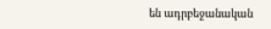են ադրբեջանական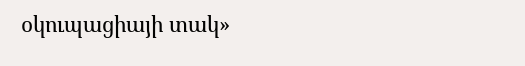օկուպացիայի տակ»